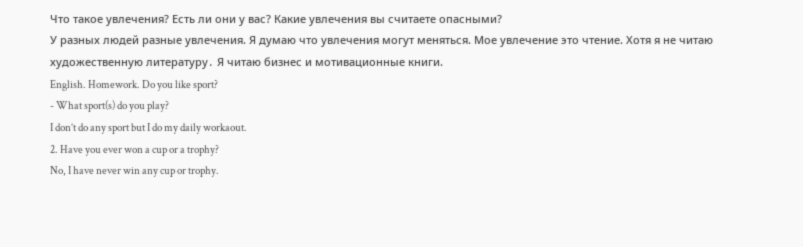Что такое увлечения? Есть ли они у вас? Какие увлечения вы считаете опасными?
У разных людей разные увлечения. Я думаю что увлечения могут меняться. Мое увлечение это чтение. Хотя я не читаю художественную литературу․ Я читаю бизнес и мотивационные книги.
English. Homework. Do you like sport?
- What sport(s) do you play?
I don’t do any sport but I do my daily workaout.
2. Have you ever won a cup or a trophy?
No, I have never win any cup or trophy.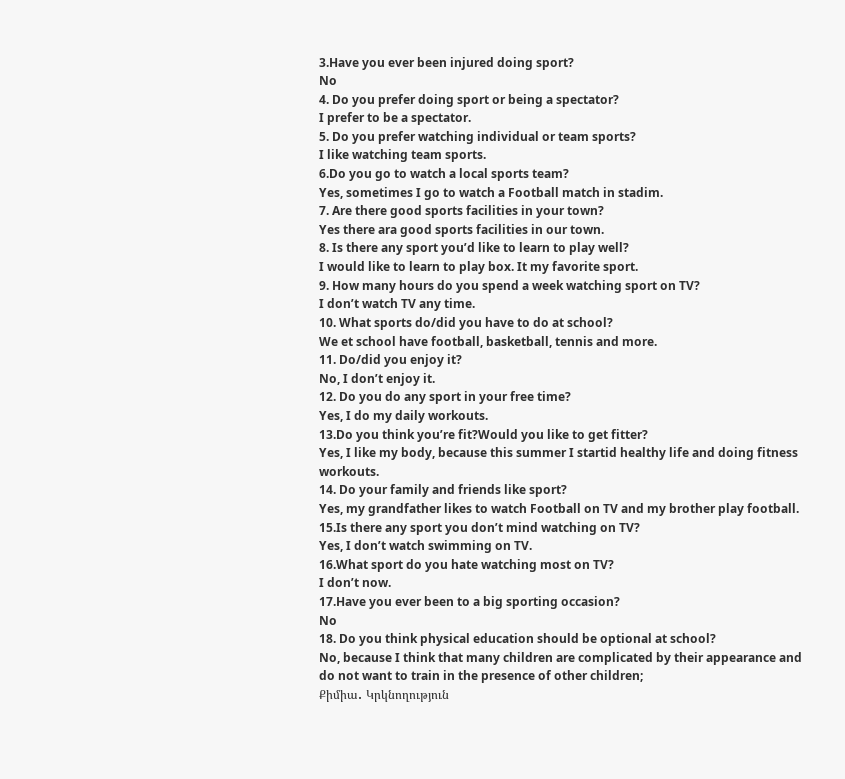3.Have you ever been injured doing sport?
No
4. Do you prefer doing sport or being a spectator?
I prefer to be a spectator.
5. Do you prefer watching individual or team sports?
I like watching team sports.
6.Do you go to watch a local sports team?
Yes, sometimes I go to watch a Football match in stadim.
7. Are there good sports facilities in your town?
Yes there ara good sports facilities in our town.
8. Is there any sport you’d like to learn to play well?
I would like to learn to play box. It my favorite sport.
9. How many hours do you spend a week watching sport on TV?
I don’t watch TV any time.
10. What sports do/did you have to do at school?
We et school have football, basketball, tennis and more.
11. Do/did you enjoy it?
No, I don’t enjoy it.
12. Do you do any sport in your free time?
Yes, I do my daily workouts.
13.Do you think you’re fit?Would you like to get fitter?
Yes, I like my body, because this summer I startid healthy life and doing fitness workouts.
14. Do your family and friends like sport?
Yes, my grandfather likes to watch Football on TV and my brother play football.
15.Is there any sport you don’t mind watching on TV?
Yes, I don’t watch swimming on TV.
16.What sport do you hate watching most on TV?
I don’t now.
17.Have you ever been to a big sporting occasion?
No
18. Do you think physical education should be optional at school?
No, because I think that many children are complicated by their appearance and do not want to train in the presence of other children;
Քիմիա․ Կրկնողություն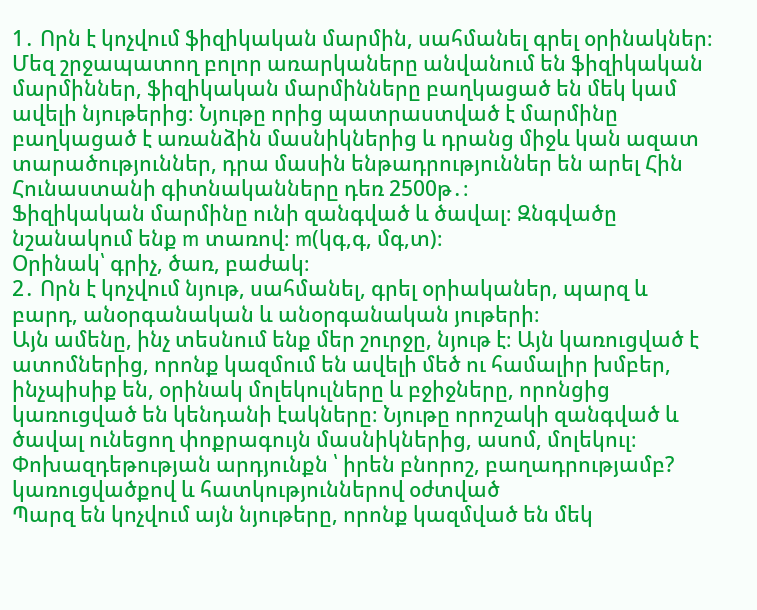1․ Որն է կոչվում ֆիզիկական մարմին, սահմանել գրել օրինակներ։
Մեզ շրջապատող բոլոր առարկաները անվանում են ֆիզիկական մարմիններ, ֆիզիկական մարմինները բաղկացած են մեկ կամ ավելի նյութերից։ Նյութը որից պատրաստված է մարմինը բաղկացած է առանձին մասնիկներից և դրանց միջև կան ազատ տարածություններ, դրա մասին ենթադրություններ են արել Հին Հունաստանի գիտնականները դեռ 2500թ․։
Ֆիզիկական մարմինը ունի զանգված և ծավալ։ Զնգվածը նշանակում ենք m տառով։ m(կգ,գ, մգ,տ)։
Օրինակ՝ գրիչ, ծառ, բաժակ։
2․ Որն է կոչվում նյութ, սահմանել, գրել օրիականեր, պարզ և բարդ, անօրգանական և անօրգանական յութերի։
Այն ամենը, ինչ տեսնում ենք մեր շուրջը, նյութ է։ Այն կառուցված է ատոմներից, որոնք կազմում են ավելի մեծ ու համալիր խմբեր, ինչպիսիք են, օրինակ մոլեկուլները և բջիջները, որոնցից կառուցված են կենդանի էակները։ Նյութը որոշակի զանգված և ծավալ ունեցող փոքրագույն մասնիկներից, ասոմ, մոլեկուլ։ Փոխազդեթության արդյունքն ՝ իրեն բնորոշ, բաղադրությամբ?
կառուցվածքով և հատկություններով օժտված
Պարզ են կոչվում այն նյութերը, որոնք կազմված են մեկ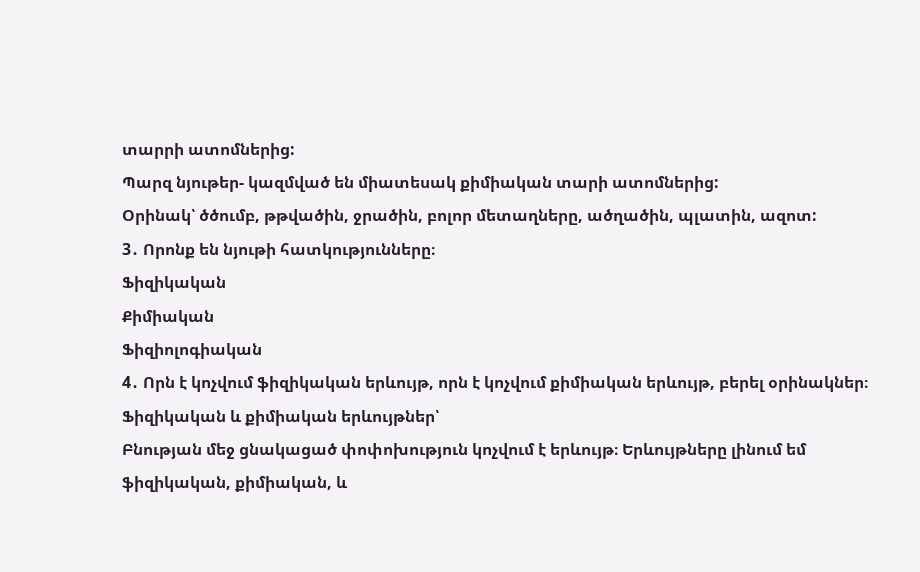տարրի ատոմներից:
Պարզ նյութեր- կազմված են միատեսակ քիմիական տարի ատոմներից:
Օրինակ՝ ծծումբ, թթվածին, ջրածին, բոլոր մետաղները, ածղածին, պլատին, ազոտ:
3․ Որոնք են նյութի հատկությունները։
Ֆիզիկական
Քիմիական
Ֆիզիոլոգիական
4․ Որն է կոչվում ֆիզիկական երևույթ, որն է կոչվում քիմիական երևույթ, բերել օրինակներ։
Ֆիզիկական և քիմիական երևույթներ՝
Բնության մեջ ցնակացած փոփոխություն կոչվում է երևույթ։ Երևույթները լինում եմ ֆիզիկական, քիմիական, և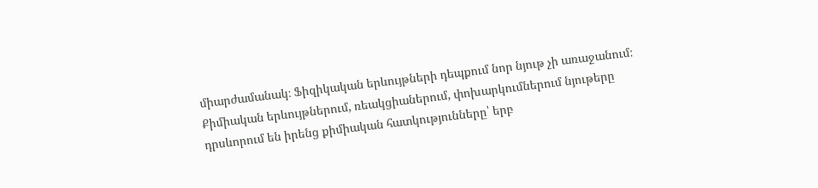միարժամանակ։ Ֆիզիկական երևույթների դեպքում նոր նյութ չի առաջանում։ Քիմիական երևույթներում, ռեակցիաներում, փոխարկումներում նյութերը դրսևորում են իրենց քիմիական հատկությունները՝ երբ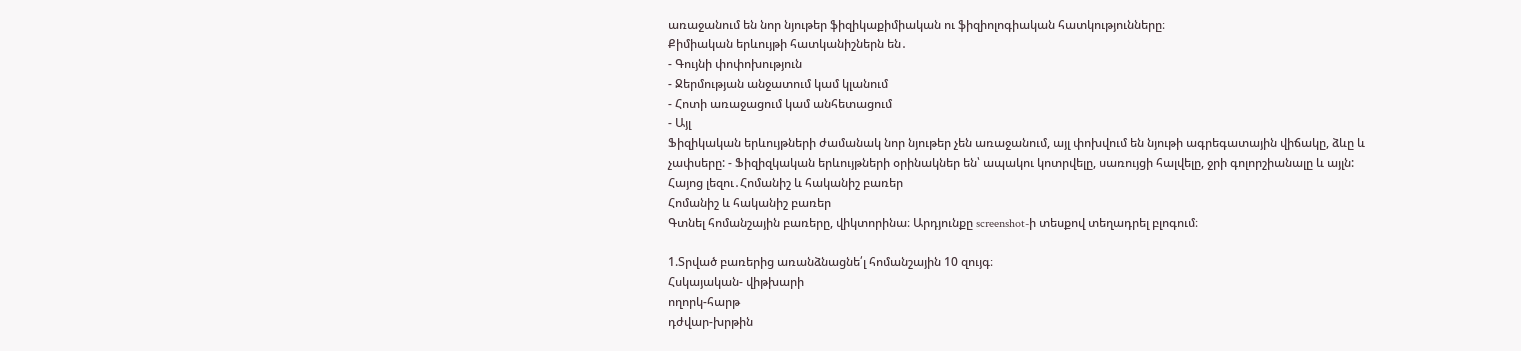առաջանում են նոր նյութեր ֆիզիկաքիմիական ու ֆիզիոլոգիական հատկությունները։
Քիմիական երևույթի հատկանիշներն են․
- Գույնի փոփոխություն
- Ջերմության անջատում կամ կլանում
- Հոտի առաջացում կամ անհետացում
- Այլ
Ֆիզիկական երևույթների ժամանակ նոր նյութեր չեն առաջանում, այլ փոխվում են նյութի ագրեգատային վիճակը, ձևը և չափսերը: - Ֆիզիզկական երևույթների օրինակներ են՝ ապակու կոտրվելը, սառույցի հալվելը, ջրի գոլորշիանալը և այլն:
Հայոց լեզու․Հոմանիշ և հականիշ բառեր
Հոմանիշ և հականիշ բառեր
Գտնել հոմանշային բառերը, վիկտորինա։ Արդյունքը screenshot-ի տեսքով տեղադրել բլոգում։

1.Տրված բառերից առանձնացնե՛լ հոմանշային 10 զույգ։
Հսկայական- վիթխարի
ողորկ-հարթ
դժվար-խրթին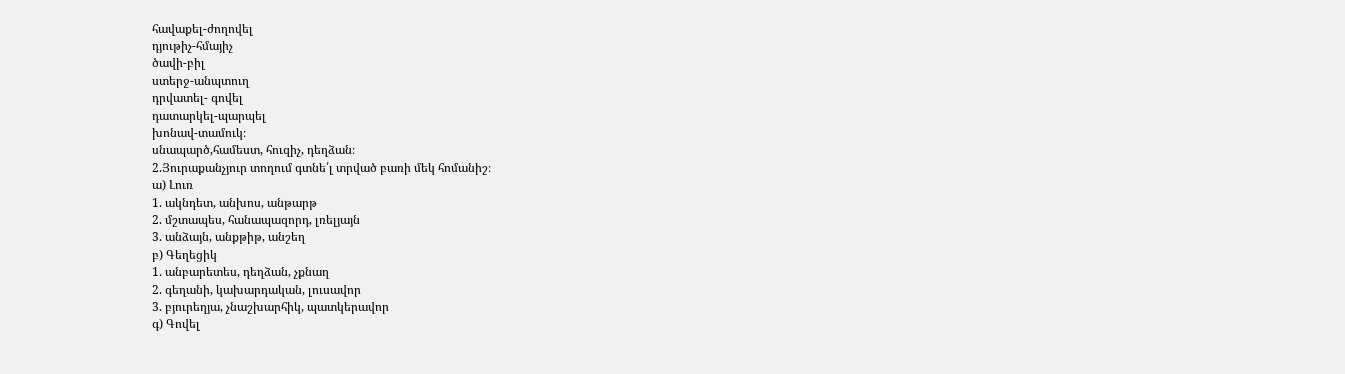հավաքել-ժողովել
դյութիչ-հմայիչ
ծավի-բիլ
ստերջ-անպտուղ
դրվատել- գովել
դատարկել-պարպել
խոնավ-տամուկ։
սնապարծ,համեստ, հուզիչ, դեղձան։
2.Յուրաքանչյուր տողում գտնե՛լ տրված բառի մեկ հոմանիշ։
ա) Լուռ
1. ակնդետ, անխոս, անթարթ
2. մշտապես, հանապազորդ, լռելյայն
3. անձայն, անքթիթ, անշեղ
բ) Գեղեցիկ
1. անբարետես, դեղձան, չքնաղ
2. գեղանի, կախարդական, լուսավոր
3. բյուրեղյա, չնաշխարհիկ, պատկերավոր
գ) Գովել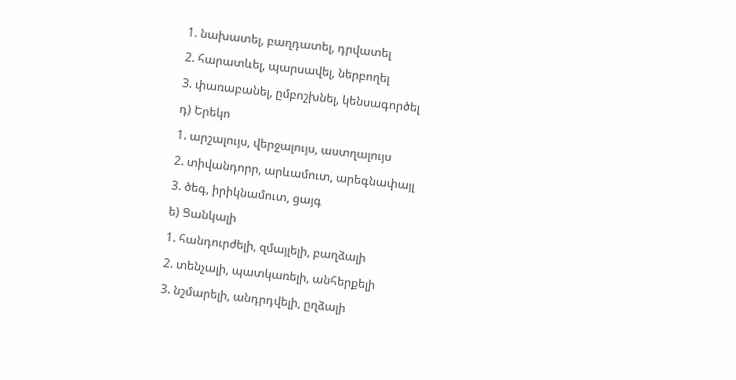1. նախատել, բաղդատել, դրվատել
2. հարատևել, պարսավել, ներբողել
3. փառաբանել, ըմբոշխնել, կենսագործել
դ) Երեկո
1. արշալույս, վերջալույս, աստղալույս
2. տիվանդորր, արևամուտ, արեգնափայլ
3. ծեգ, իրիկնամուտ, ցայգ
ե) Ցանկալի
1. հանդուրժելի, զմայլելի, բաղձալի
2. տենչալի, պատկառելի, անհերքելի
3. նշմարելի, անդրդվելի, ըղձալի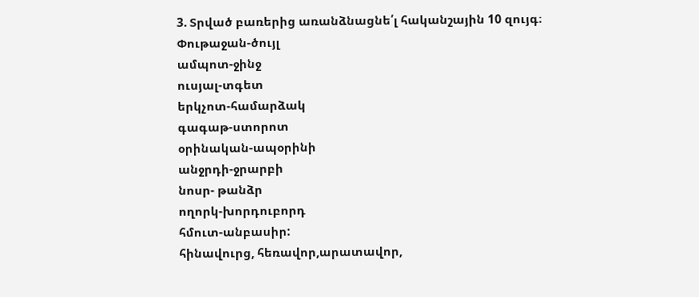3. Տրված բառերից առանձնացնե՛լ հականշային 10 զույգ։
Փութաջան-ծույլ
ամպոտ-ջինջ
ուսյալ-տգետ
երկչոտ-համարձակ
գագաթ-ստորոտ
օրինական-ապօրինի
անջրդի-ջրարբի
նոսր- թանձր
ողորկ-խորդուբորդ
հմուտ-անբասիր:
հինավուրց, հեռավոր,արատավոր,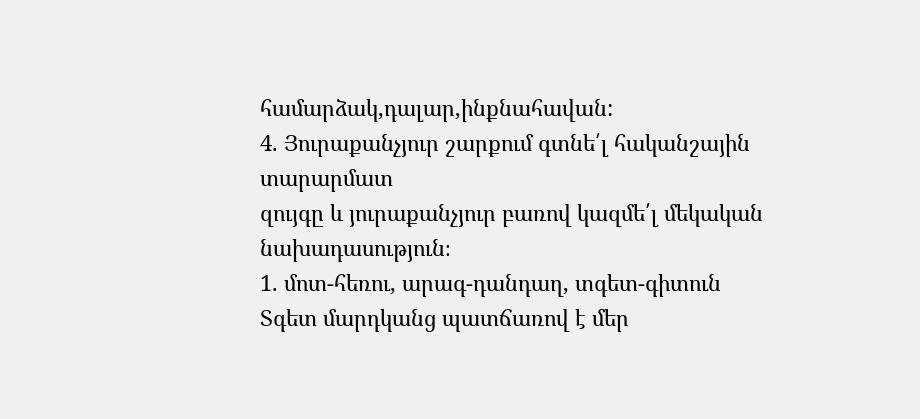համարձակ,դալար,ինքնահավան:
4. Յուրաքանչյուր շարքում գտնե՛լ հականշային տարարմատ
զույգը և յուրաքանչյուր բառով կազմե՛լ մեկական նախադասություն։
1. մոտ-հեռու, արագ-դանդաղ, տգետ-գիտուն
Տգետ մարդկանց պատճառով է մեր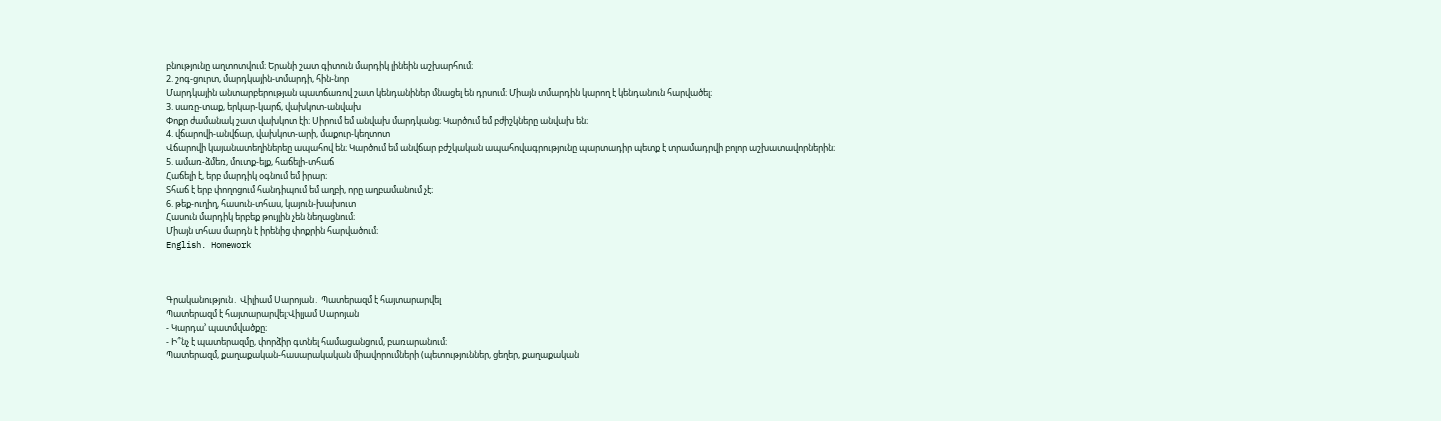բնությունը աղտոտվում։ Երանի շատ գիտուն մարդիկ լինեին աշխարհում։
2. շոգ-ցուրտ, մարդկային-տմարդի, հին-նոր
Մարդկային անտարբերության պատճառով շատ կենդանիներ մնացել են դրսում։ Միայն տմարդին կարող է կենդանուն հարվածել։
3. սառը-տաք, երկար-կարճ, վախկոտ-անվախ
Փոքր ժամանակ շատ վախկոտ էի։ Սիրում եմ անվախ մարդկանց։ Կարծում եմ բժիշկները անվախ են։
4. վճարովի-անվճար, վախկոտ-արի, մաքուր-կեղտոտ
Վճարովի կայանատեղիներեը ապահով են։ Կարծում եմ անվճար բժշկական ապահովագրությունը պարտադիր պետք է տրամադրվի բոլոր աշխատավորներին։
5. ամառ-ձմեռ, մուտք-ելք, հաճելի-տհաճ
Հաճելի է, երբ մարդիկ օգնում եմ իրար։
Տհաճ է երբ փողոցում հանդիպում եմ աղբի, որը աղբամանում չէ։
6. թեք-ուղիղ, հասուն-տհաս, կայուն-խախուտ
Հասուն մարդիկ երբեք թույլին չեն նեղացնում։
Միայն տհաս մարդն է իրենից փոքրին հարվածում։
English. Homework



Գրականություն․ Վիլիամ Սարոյան․ Պատերազմ է հայտարարվել
Պատերազմ է հայտարարվել:Վիլյամ Սարոյան
- Կարդա’ պատմվածքը։
- Ի՞նչ է պատերազմը, փորձիր գտնել համացանցում, բառարանում։
Պատերազմ, քաղաքական-հասարակական միավորումների (պետություններ, ցեղեր, քաղաքական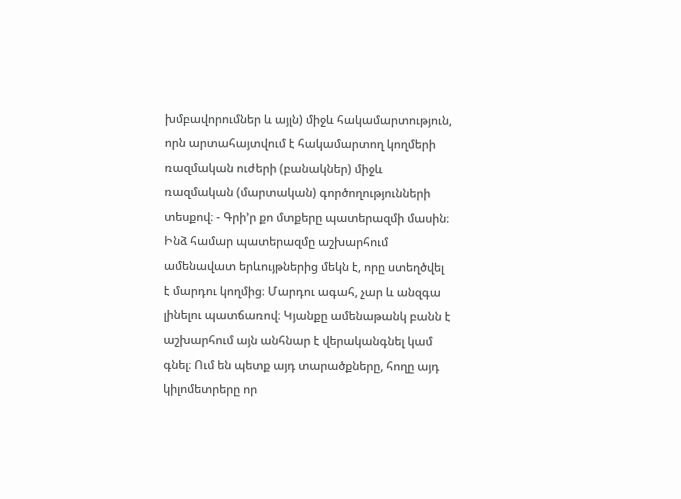խմբավորումներ և այլն) միջև հակամարտություն, որն արտահայտվում է հակամարտող կողմերի ռազմական ուժերի (բանակներ) միջև ռազմական (մարտական) գործողությունների տեսքով։ - Գրի’ր քո մտքերը պատերազմի մասին։
Ինձ համար պատերազմը աշխարհում ամենավատ երևույթներից մեկն է, որը ստեղծվել է մարդու կողմից։ Մարդու ագահ, չար և անզգա լինելու պատճառով։ Կյանքը ամենաթանկ բանն է աշխարհում այն անհնար է վերականգնել կամ գնել։ Ում են պետք այդ տարածքները, հողը այդ կիլոմետրերը որ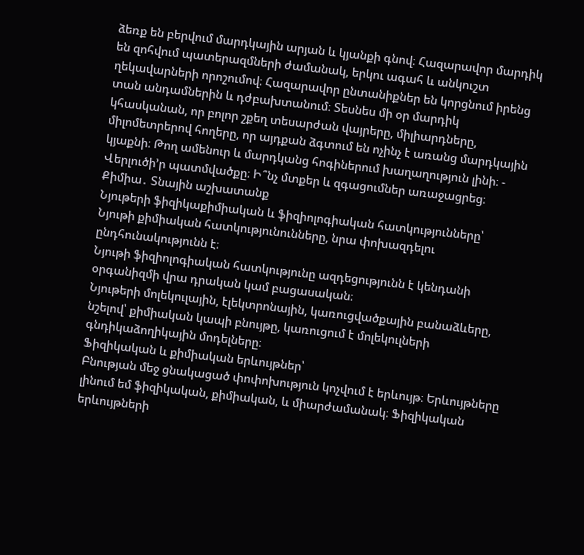ձեռք են բերվում մարդկային արյան և կյանքի գնով։ Հազարավոր մարդիկ են զոհվում պատերազմների ժամանակ, երկու ագահ և անկուշտ ղեկավարների որոշումով։ Հազարավոր ընտանիքներ են կորցնում իրենց տան անդամներին և դժբախտանում։ Տեսնես մի օր մարդիկ կհասկանան, որ բոլոր շքեղ տեսարժան վայրերը, միլիարդները, միլոմետրերով հողերը, որ այդքան ձգտում են ոչինչ է առանց մարդկային կյաքնի։ Թող ամենուր և մարդկանց հոգիներում խաղաղություն լինի։ - Վերլուծի’ր պատմվածքը։ Ի՞նչ մտքեր և զգացումներ առաջացրեց։
Քիմիա․ Տնային աշխատանք
Նյութերի ֆիզիկաքիմիական և ֆիզիոլոգիական հատկությունները՝
Նյութի քիմիական հատկությունունները, նրա փոխազդելու ընդհունակությունն է։
Նյութի ֆիզիոլոգիական հատկությունը ազդեցությունն է կենդանի օրգանիզմի վրա դրական կամ բացասական։
Նյութերի մոլեկուլային, էլեկտրոնային, կառուցվածքային բանաձևերը, նշելով՝ քիմիական կապի բնույթը, կառուցում է մոլեկուլների գնդիկաձողիկային մոդելները։
Ֆիզիկական և քիմիական երևույթներ՝
Բնության մեջ ցնակացած փոփոխություն կոչվում է երևույթ։ Երևույթները լինում եմ ֆիզիկական, քիմիական, և միարժամանակ։ Ֆիզիկական երևույթների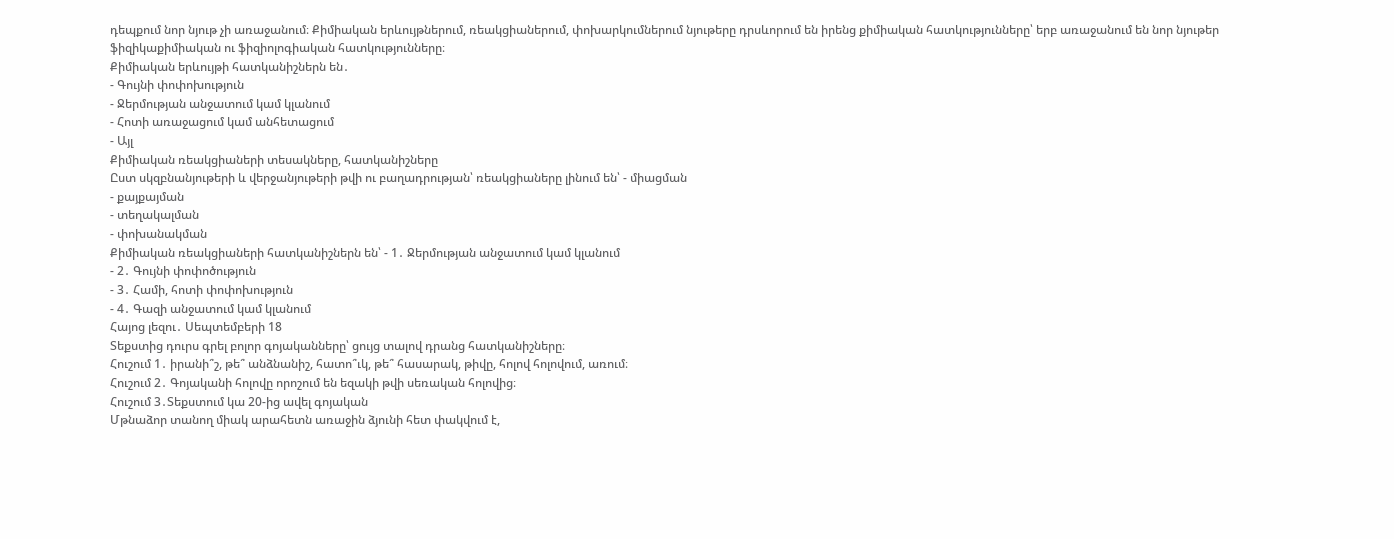դեպքում նոր նյութ չի առաջանում։ Քիմիական երևույթներում, ռեակցիաներում, փոխարկումներում նյութերը դրսևորում են իրենց քիմիական հատկությունները՝ երբ առաջանում են նոր նյութեր ֆիզիկաքիմիական ու ֆիզիոլոգիական հատկությունները։
Քիմիական երևույթի հատկանիշներն են․
- Գույնի փոփոխություն
- Ջերմության անջատում կամ կլանում
- Հոտի առաջացում կամ անհետացում
- Այլ
Քիմիական ռեակցիաների տեսակները, հատկանիշները
Ըստ սկզբնանյութերի և վերջանյութերի թվի ու բաղադրության՝ ռեակցիաները լինում են՝ - միացման
- քայքայման
- տեղակալման
- փոխանակման
Քիմիական ռեակցիաների հատկանիշներն են՝ - 1․ Ջերմության անջատում կամ կլանում
- 2․ Գույնի փոփոծություն
- 3․ Համի, հոտի փոփոխություն
- 4․ Գազի անջատում կամ կլանում
Հայոց լեզու․ Սեպտեմբերի 18
Տեքստից դուրս գրել բոլոր գոյականները՝ ցույց տալով դրանց հատկանիշները։
Հուշում 1․ իրանի՞շ, թե՞ անձնանիշ, հատո՞ւկ, թե՞ հասարակ, թիվը, հոլով հոլովում, առում։
Հուշում 2․ Գոյականի հոլովը որոշում են եզակի թվի սեռական հոլովից։
Հուշում 3․Տեքստում կա 20-ից ավել գոյական
Մթնաձոր տանող միակ արահետն առաջին ձյունի հետ փակվում է,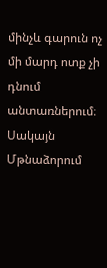մինչև գարուն ոչ մի մարդ ոտք չի դնում անտառներում։ Սակայն Մթնաձորում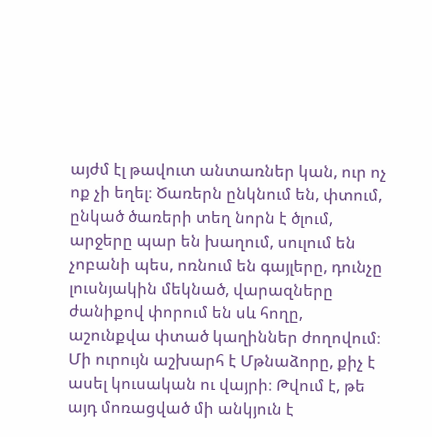այժմ էլ թավուտ անտառներ կան, ուր ոչ ոք չի եղել։ Ծառերն ընկնում են, փտում, ընկած ծառերի տեղ նորն է ծլում, արջերը պար են խաղում, սուլում են չոբանի պես, ոռնում են գայլերը, դունչը լուսնյակին մեկնած, վարազները ժանիքով փորում են սև հողը, աշունքվա փտած կաղիններ ժողովում։
Մի ուրույն աշխարհ է Մթնաձորը, քիչ է ասել կուսական ու վայրի։ Թվում է, թե այդ մոռացված մի անկյուն է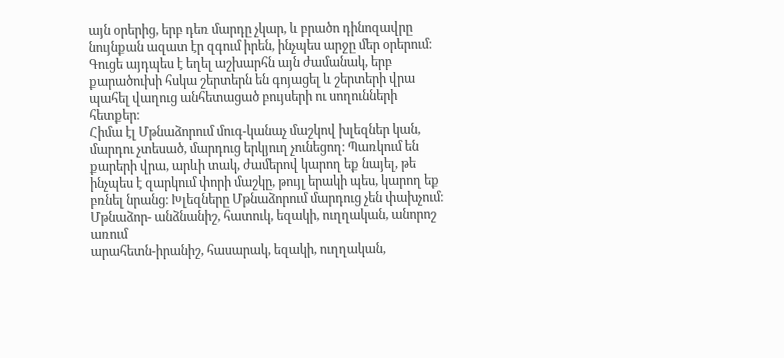այն օրերից, երբ դեռ մարդը չկար, և բրածո դինոզավրը նույնքան ազատ էր զգում իրեն, ինչպես արջը մեր օրերում։ Գուցե այդպես է եղել աշխարհն այն ժամանակ, երբ քարածուխի հսկա շերտերն են գոյացել և շերտերի վրա պահել վաղուց անհետացած բույսերի ու սողունների հետքեր։
Հիմա էլ Մթնաձորում մուգ-կանաչ մաշկով խլեզներ կան, մարդու չտեսած, մարդուց երկյուղ չունեցող։ Պառկում են քարերի վրա, արևի տակ, ժամերով կարող եք նայել, թե ինչպես է զարկում փորի մաշկը, թույլ երակի պես, կարող եք բռնել նրանց։ Խլեզները Մթնաձորում մարդուց չեն փախչում։
Մթնաձոր- անձնանիշ, հատուկ, եզակի, ուղղական, անորոշ առում
արահետն-իրանիշ, հասարակ, եզակի, ուղղական,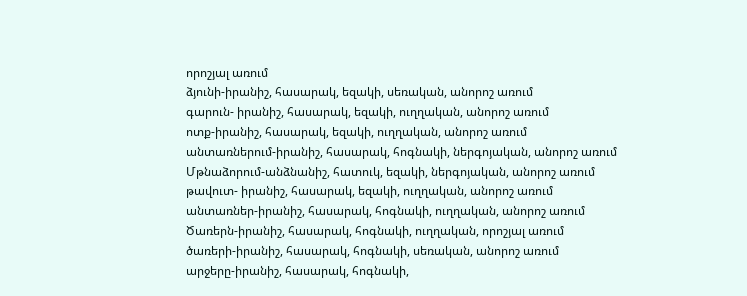որոշյալ առում
ձյունի-իրանիշ, հասարակ, եզակի, սեռական, անորոշ առում
գարուն- իրանիշ, հասարակ, եզակի, ուղղական, անորոշ առում
ոտք-իրանիշ, հասարակ, եզակի, ուղղական, անորոշ առում
անտառներում-իրանիշ, հասարակ, հոգնակի, ներգոյական, անորոշ առում
Մթնաձորում-անձնանիշ, հատուկ, եզակի, ներգոյական, անորոշ առում
թավուտ- իրանիշ, հասարակ, եզակի, ուղղական, անորոշ առում
անտառներ-իրանիշ, հասարակ, հոգնակի, ուղղական, անորոշ առում
Ծառերն-իրանիշ, հասարակ, հոգնակի, ուղղական, որոշյալ առում
ծառերի-իրանիշ, հասարակ, հոգնակի, սեռական, անորոշ առում
արջերը-իրանիշ, հասարակ, հոգնակի,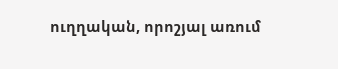ուղղական, որոշյալ առում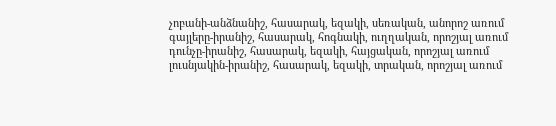չոբանի-անձնանիշ, հասարակ, եզակի, սեռական, անորոշ առում
գայլերը-իրանիշ, հասարակ, հոգնակի, ուղղական, որոշյալ առում
դունչը-իրանիշ, հասարակ, եզակի, հայցական, որոշյալ առում
լուսնյակին-իրանիշ, հասարակ, եզակի, տրական, որոշյալ առում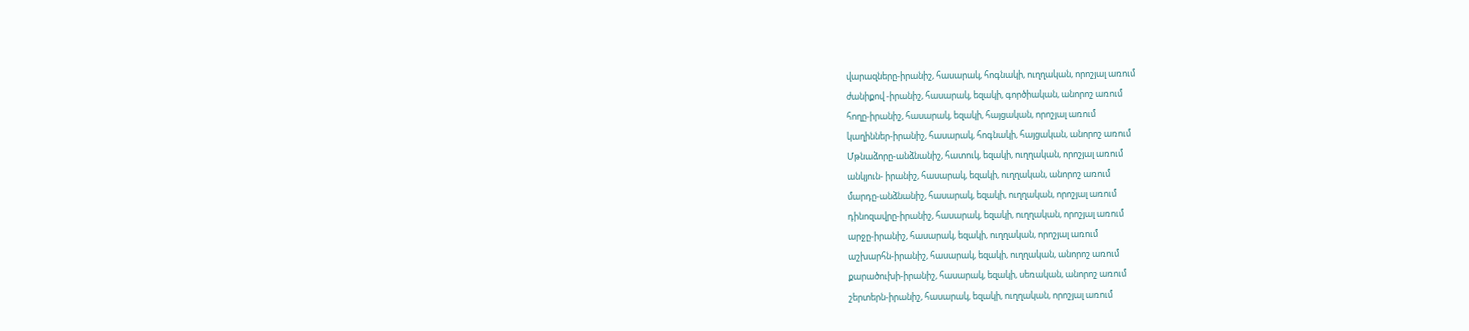վարազները-իրանիշ, հասարակ, հոգնակի, ուղղական, որոշյալ առում
ժանիքով -իրանիշ, հասարակ, եզակի, գործիական, անորոշ առում
հողը-իրանիշ, հասարակ, եզակի, հայցական, որոշյալ առում
կաղիններ-իրանիշ, հասարակ, հոգնակի, հայցական, անորոշ առում
Մթնաձորը-անձնանիշ, հատուկ, եզակի, ուղղական, որոշյալ առում
անկյուն- իրանիշ, հասարակ, եզակի, ուղղական, անորոշ առում
մարդը-անձնանիշ, հասարակ, եզակի, ուղղական, որոշյալ առում
դինոզավրը-իրանիշ, հասարակ, եզակի, ուղղական, որոշյալ առում
արջը-իրանիշ, հասարակ, եզակի, ուղղական, որոշյալ առում
աշխարհն-իրանիշ, հասարակ, եզակի, ուղղական, անորոշ առում
քարածուխի-իրանիշ, հասարակ, եզակի, սեռական, անորոշ առում
շերտերն-իրանիշ, հասարակ, եզակի, ուղղական, որոշյալ առում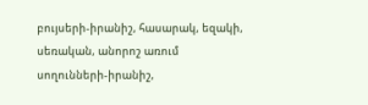բույսերի-իրանիշ, հասարակ, եզակի, սեռական, անորոշ առում
սողունների-իրանիշ,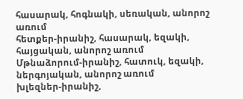հասարակ, հոգնակի, սեռական, անորոշ առում
հետքեր-իրանիշ, հասարակ, եզակի, հայցական, անորոշ առում
Մթնաձորում-իրանիշ, հատուկ, եզակի, ներգոյական, անորոշ առում
խլեզներ-իրանիշ,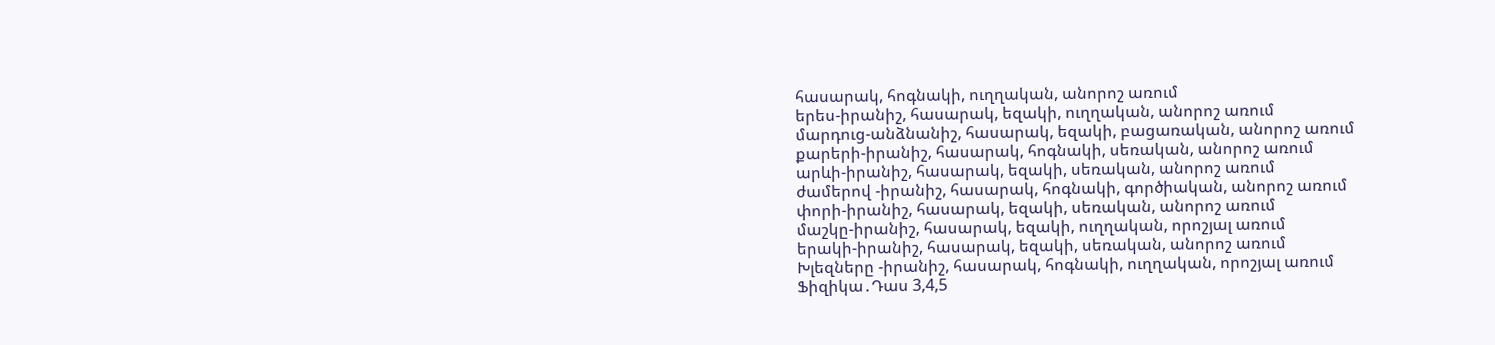հասարակ, հոգնակի, ուղղական, անորոշ առում
երես-իրանիշ, հասարակ, եզակի, ուղղական, անորոշ առում
մարդուց-անձնանիշ, հասարակ, եզակի, բացառական, անորոշ առում
քարերի-իրանիշ, հասարակ, հոգնակի, սեռական, անորոշ առում
արևի-իրանիշ, հասարակ, եզակի, սեռական, անորոշ առում
ժամերով -իրանիշ, հասարակ, հոգնակի, գործիական, անորոշ առում
փորի-իրանիշ, հասարակ, եզակի, սեռական, անորոշ առում
մաշկը-իրանիշ, հասարակ, եզակի, ուղղական, որոշյալ առում
երակի-իրանիշ, հասարակ, եզակի, սեռական, անորոշ առում
Խլեզները -իրանիշ, հասարակ, հոգնակի, ուղղական, որոշյալ առում
Ֆիզիկա․Դաս 3,4,5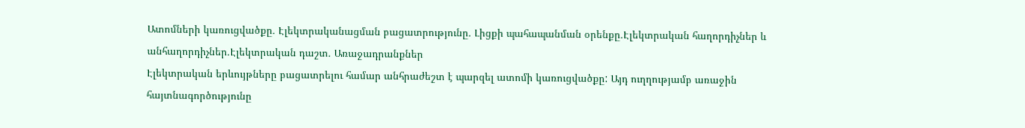Ատոմների կառուցվածքը․ Էլեկտրականացման բացատրությունը․ Լիցքի պահապանման օրենքը․Էլեկտրական հաղորդիչներ և անհաղորդիչներ․Էլեկտրական դաշտ․ Առաջադրանքներ
Էլեկտրական երևույթները բացատրելու համար անհրաժեշտ է պարզել ատոմի կառուցվածքը: Այդ ուղղությամբ առաջին հայտնագործությունը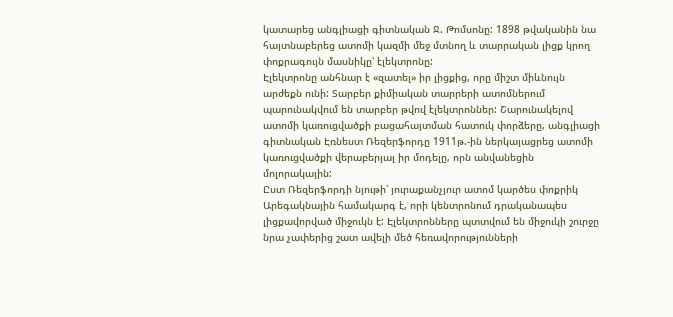կատարեց անգլիացի գիտնական Ջ. Թոմսոնը: 1898 թվականին նա հայտնաբերեց ատոմի կազմի մեջ մտնող և տարրական լիցք կրող փոքրագույն մասնիկը՝ էլեկտրոնը:
Էլեկտրոնը անհնար է «զատել» իր լիցքից, որը միշտ միևնույն արժեքն ունի: Տարբեր քիմիական տարրերի ատոմներում պարունակվում են տարբեր թվով էլեկտրոններ: Շարունակելով ատոմի կառուցվածքի բացահայտման հատուկ փորձերը, անգլիացի գիտնական Էռնեստ Ռեզերֆորդը 1911թ.-ին ներկայացրեց ատոմի կառուցվածքի վերաբերյալ իր մոդելը, որն անվանեցին մոլորակային:
Ըստ Ռեզերֆորդի նյութի՝ յուրաքանչյուր ատոմ կարծես փոքրիկ Արեգակնային համակարգ է, որի կենտրոնում դրականապես լիցքավորված միջուկն է: Էլեկտրոնները պտտվում են միջուկի շուրջը նրա չափերից շատ ավելի մեծ հեռավորությունների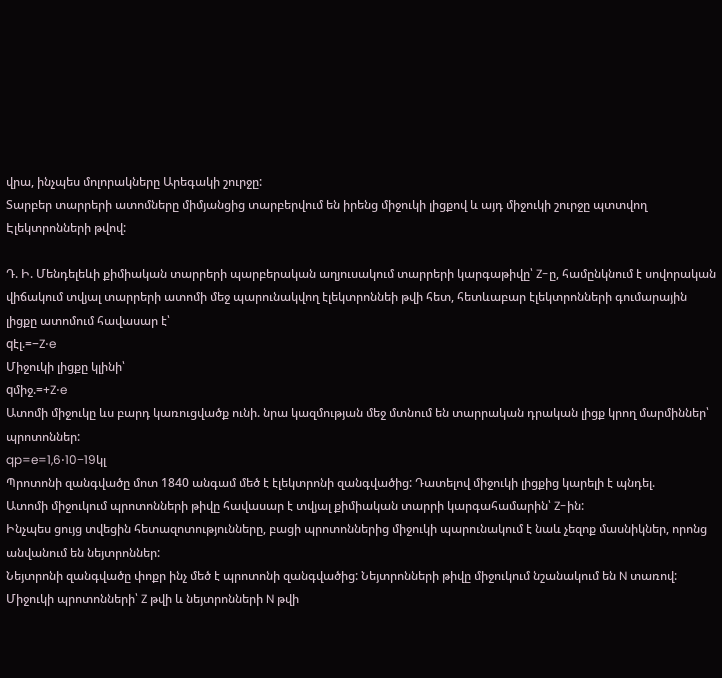վրա, ինչպես մոլորակները Արեգակի շուրջը:
Տարբեր տարրերի ատոմները միմյանցից տարբերվում են իրենց միջուկի լիցքով և այդ միջուկի շուրջը պտտվող Էլեկտրոնների թվով:

Դ. Ի. Մենդելեևի քիմիական տարրերի պարբերական աղյուսակում տարրերի կարգաթիվը՝ Z-ը, համընկնում է սովորական վիճակում տվյալ տարրերի ատոմի մեջ պարունակվող էլեկտրոննեի թվի հետ, հետևաբար էլեկտրոնների գումարային լիցքը ատոմում հավասար է՝
qէլ.=−Z⋅e
Միջուկի լիցքը կլինի՝
qմիջ.=+Z⋅e
Ատոմի միջուկը ևս բարդ կառուցվածք ունի. նրա կազմության մեջ մտնում են տարրական դրական լիցք կրող մարմիններ՝ պրոտոններ:
qp=e=1,6⋅10−19կլ
Պրոտոնի զանգվածը մոտ 1840 անգամ մեծ է էլեկտրոնի զանգվածից: Դատելով միջուկի լիցքից կարելի է պնդել.
Ատոմի միջուկում պրոտոնների թիվը հավասար է տվյալ քիմիական տարրի կարգահամարին՝ Z-ին:
Ինչպես ցույց տվեցին հետազոտությունները, բացի պրոտոններից միջուկի պարունակում է նաև չեզոք մասնիկներ, որոնց անվանում են նեյտրոններ:
Նեյտրոնի զանգվածը փոքր ինչ մեծ է պրոտոնի զանգվածից: Նեյտրոնների թիվը միջուկում նշանակում են N տառով:
Միջուկի պրոտոնների՝ Z թվի և նեյտրոնների N թվի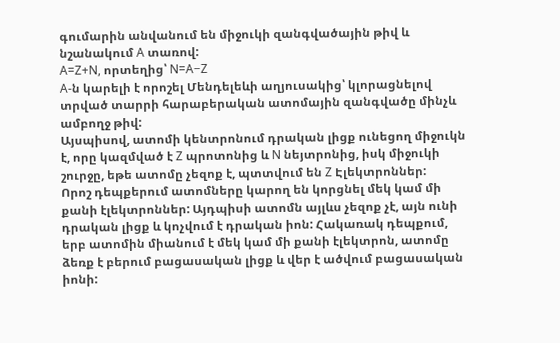գումարին անվանում են միջուկի զանգվածային թիվ և նշանակում A տառով:
A=Z+N, որտեղից՝ N=A−Z
A-ն կարելի է որոշել Մենդելեևի աղյուսակից՝ կլորացնելով տրված տարրի հարաբերական ատոմային զանգվածը մինչև ամբողջ թիվ:
Այսպիսով, ատոմի կենտրոնում դրական լիցք ունեցող միջուկն է, որը կազմված է Z պրոտոնից և N նեյտրոնից, իսկ միջուկի շուրջը, եթե ատոմը չեզոք է, պտտվում են Z Էլեկտրոններ:
Որոշ դեպքերում ատոմները կարող են կորցնել մեկ կամ մի քանի էլեկտրոններ: Այդպիսի ատոմն այլևս չեզոք չէ, այն ունի դրական լիցք և կոչվում է դրական իոն: Հակառակ դեպքում, երբ ատոմին միանում է մեկ կամ մի քանի էլեկտրոն, ատոմը ձեռք է բերում բացասական լիցք և վեր է ածվում բացասական իոնի: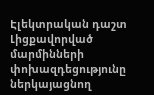Էլեկտրական դաշտ
Լիցքավորված մարմինների փոխազդեցությունը ներկայացնող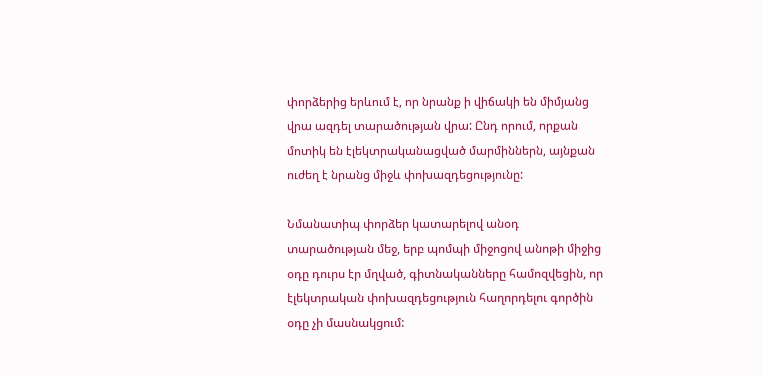փորձերից երևում է, որ նրանք ի վիճակի են միմյանց վրա ազդել տարածության վրա: Ընդ որում, որքան մոտիկ են էլեկտրականացված մարմիններն, այնքան ուժեղ է նրանց միջև փոխազդեցությունը:

Նմանատիպ փորձեր կատարելով անօդ տարածության մեջ, երբ պոմպի միջոցով անոթի միջից օդը դուրս էր մղված, գիտնականները համոզվեցին, որ էլեկտրական փոխազդեցություն հաղորդելու գործին օդը չի մասնակցում: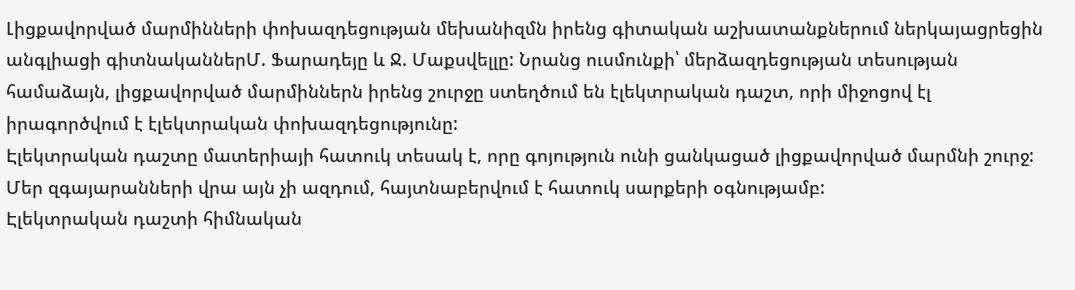Լիցքավորված մարմինների փոխազդեցության մեխանիզմն իրենց գիտական աշխատանքներում ներկայացրեցին անգլիացի գիտնականներՄ. Ֆարադեյը և Ջ. Մաքսվելլը: Նրանց ուսմունքի՝ մերձազդեցության տեսության համաձայն, լիցքավորված մարմիններն իրենց շուրջը ստեղծում են էլեկտրական դաշտ, որի միջոցով էլ իրագործվում է էլեկտրական փոխազդեցությունը:
Էլեկտրական դաշտը մատերիայի հատուկ տեսակ է, որը գոյություն ունի ցանկացած լիցքավորված մարմնի շուրջ:
Մեր զգայարանների վրա այն չի ազդում, հայտնաբերվում է հատուկ սարքերի օգնությամբ:
Էլեկտրական դաշտի հիմնական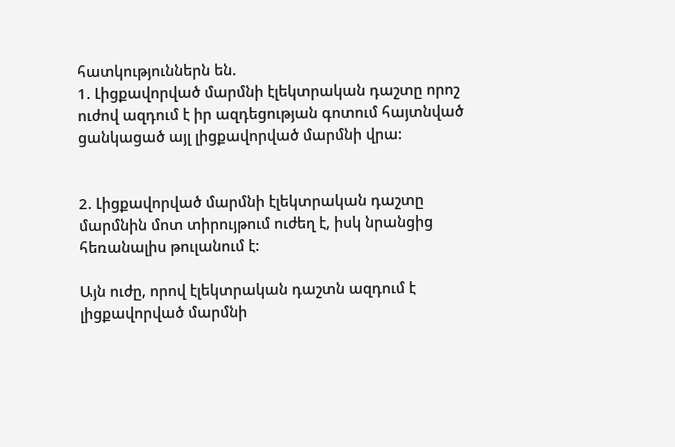հատկություններն են.
1. Լիցքավորված մարմնի էլեկտրական դաշտը որոշ ուժով ազդում է իր ազդեցության գոտում հայտնված ցանկացած այլ լիցքավորված մարմնի վրա:


2. Լիցքավորված մարմնի էլեկտրական դաշտը մարմնին մոտ տիրույթում ուժեղ է, իսկ նրանցից հեռանալիս թուլանում է:

Այն ուժը, որով էլեկտրական դաշտն ազդում է լիցքավորված մարմնի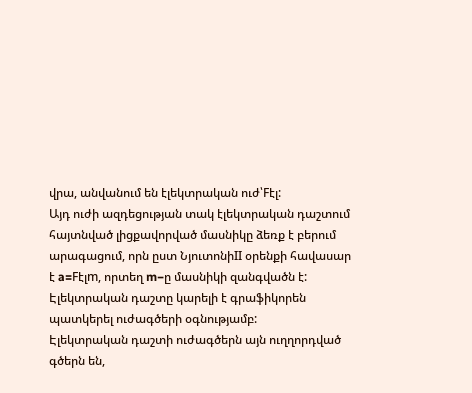վրա, անվանում են էլեկտրական ուժ՝Fէլ:
Այդ ուժի ազդեցության տակ էլեկտրական դաշտում հայտնված լիցքավորված մասնիկը ձեռք է բերում արագացում, որն ըստ ՆյուտոնիII օրենքի հավասար է a=Fէլm, որտեղ m−ը մասնիկի զանգվածն է:
Էլեկտրական դաշտը կարելի է գրաֆիկորեն պատկերել ուժագծերի օգնությամբ:
Էլեկտրական դաշտի ուժագծերն այն ուղղորդված գծերն են,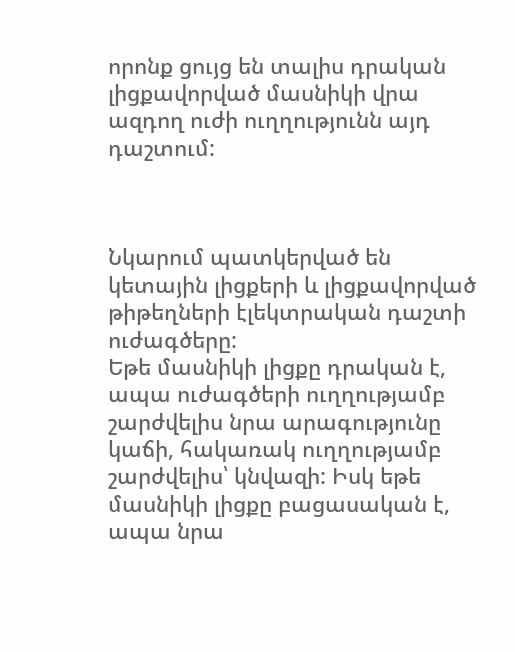որոնք ցույց են տալիս դրական լիցքավորված մասնիկի վրա ազդող ուժի ուղղությունն այդ դաշտում:



Նկարում պատկերված են կետային լիցքերի և լիցքավորված թիթեղների էլեկտրական դաշտի ուժագծերը:
Եթե մասնիկի լիցքը դրական է, ապա ուժագծերի ուղղությամբ շարժվելիս նրա արագությունը կաճի, հակառակ ուղղությամբ շարժվելիս՝ կնվազի: Իսկ եթե մասնիկի լիցքը բացասական է, ապա նրա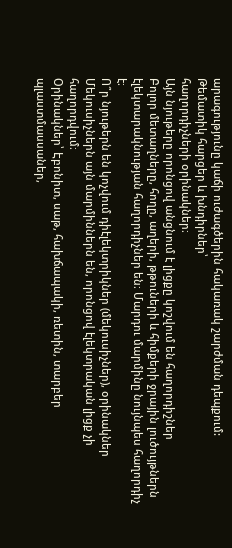արագությունը կաճի ուժագծերին հակառակ շարժման դեպքում:
Թեմատիկ հարցեր և խնդիրներ՝
հաղորդիչների օրինակներ։
Այն նյութերը որոնցով անցնում է լիցքը կոշվում են հաղորդիշներ
Բոլոր մետաղները, հողը, աղերի, թթուների և հիմքերի ջրային լուծույթներն էլեկտարակնության հաղորդիչներ են։ Մարդու մարմինը նույնպես հաղորդիչ է։
Ո՞ր նյութերն են կոչվում դիէլեկտրիկներ (մեկուսիչներ), օրինակներ
Մեկուսիչներն այն մարմիններն են, որոնցով էլեկտրական լիցք չի հաղորդվում։
Օրինակներ՝ Էբոնիտ, սաթ, հախճապակի, ռետին, տարբեր պլաստմասսաներ,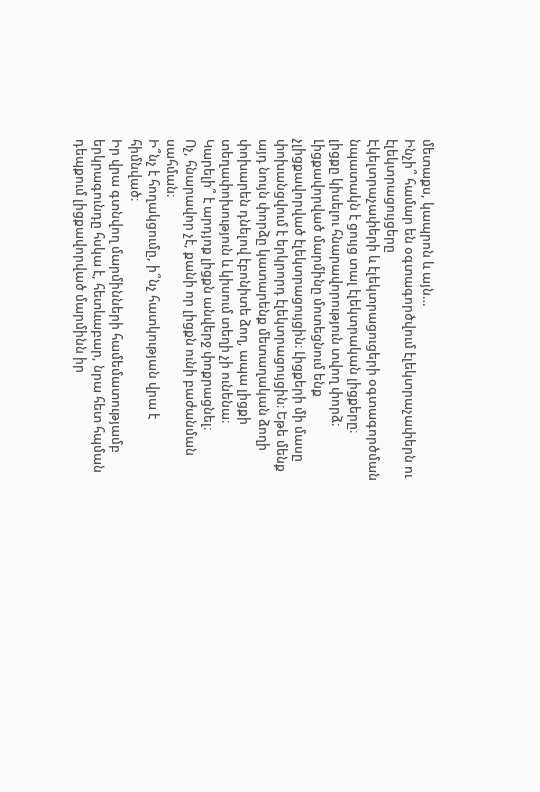մետաքս, կապրոն և այն…
Ինչի՞ համար են օգտագործվում էլեկտրաչափերն ու էլեկտրացույցերը
Էկելտրաչափերի և էլեկտրացուցերի օգտագործման նպատակն է ցույց տալ էլեկտրական լիցքերը։
լիցքը կիսելու հնարավորություն տվող փորձ։
Լիցքավորված մարմինը մոտեցնում ենք չլիցքավորված էլեկտրացույցին։ Լիցքերի մի մասը փոխանցվում է երկրորդ էլեկտրացույցին։ Եթե մենք այդ նույն փորձը կատարենք մետաղական ձողի փոխարեն դնելով էբոնիտե ձող, ապա լիցքի տեղափոխություն և կիսում տեղի չի ունենա։
Կարելի՞ է արդյոք լիցքն անվերջ փոքրացնել։
Ոչ, հնարավոր չէ, քանի որ լիցքն ունի բաժանման սահման։
Ի՞նչ է հողակցումը, ի՞նչ հատկության վրա է հիմնված։
Իր վրա գտնվող մարմինների համեմատությամբ երկրագունդը հսկա է, հետևաբար, նրա հետ հպման դեպքում լիցքավորված մարմինն իր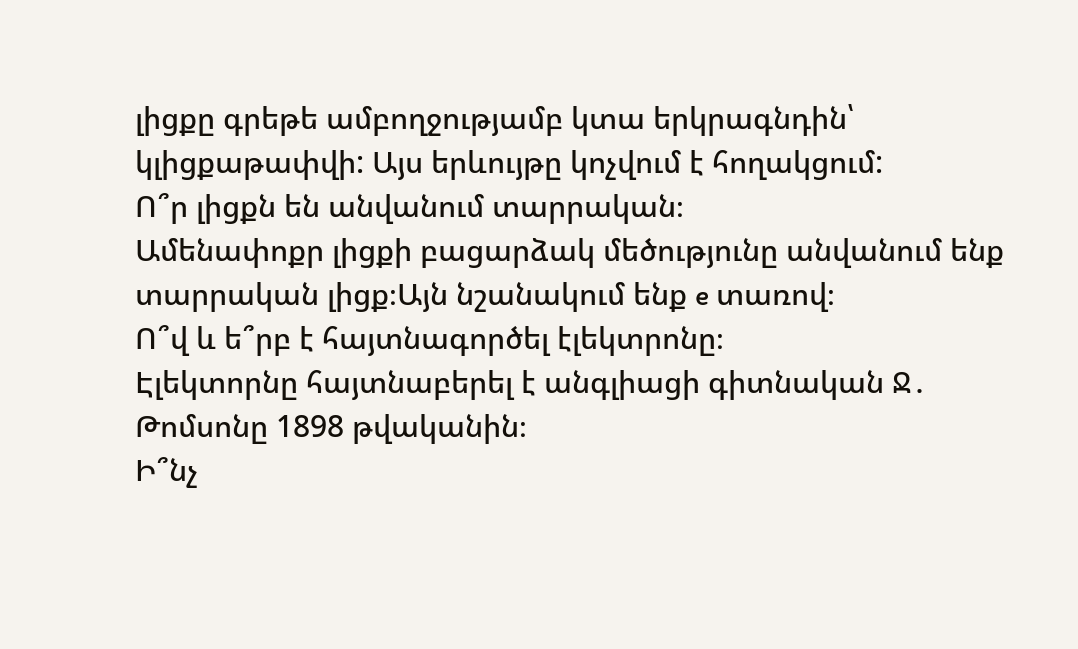լիցքը գրեթե ամբողջությամբ կտա երկրագնդին՝ կլիցքաթափվի: Այս երևույթը կոչվում է հողակցում:
Ո՞ր լիցքն են անվանում տարրական։
Ամենափոքր լիցքի բացարձակ մեծությունը անվանում ենք տարրական լիցք։Այն նշանակում ենք e տառով։
Ո՞վ և ե՞րբ է հայտնագործել էլեկտրոնը։
Էլեկտորնը հայտնաբերել է անգլիացի գիտնական Ջ․ Թոմսոնը 1898 թվականին։
Ի՞նչ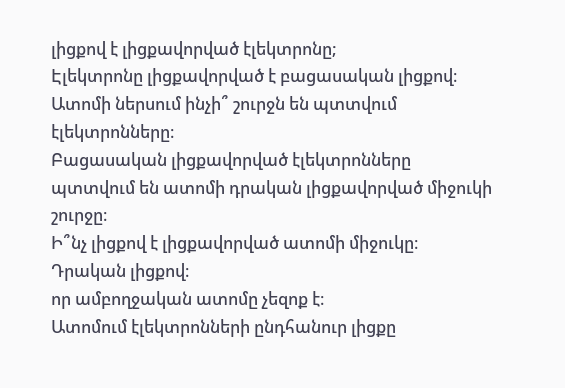լիցքով է լիցքավորված էլեկտրոնը;
Էլեկտրոնը լիցքավորված է բացասական լիցքով։
Ատոմի ներսում ինչի՞ շուրջն են պտտվում էլեկտրոնները։
Բացասական լիցքավորված էլեկտրոնները պտտվում են ատոմի դրական լիցքավորված միջուկի շուրջը։
Ի՞նչ լիցքով է լիցքավորված ատոմի միջուկը։
Դրական լիցքով։
որ ամբողջական ատոմը չեզոք է։
Ատոմում էլեկտրոնների ընդհանուր լիցքը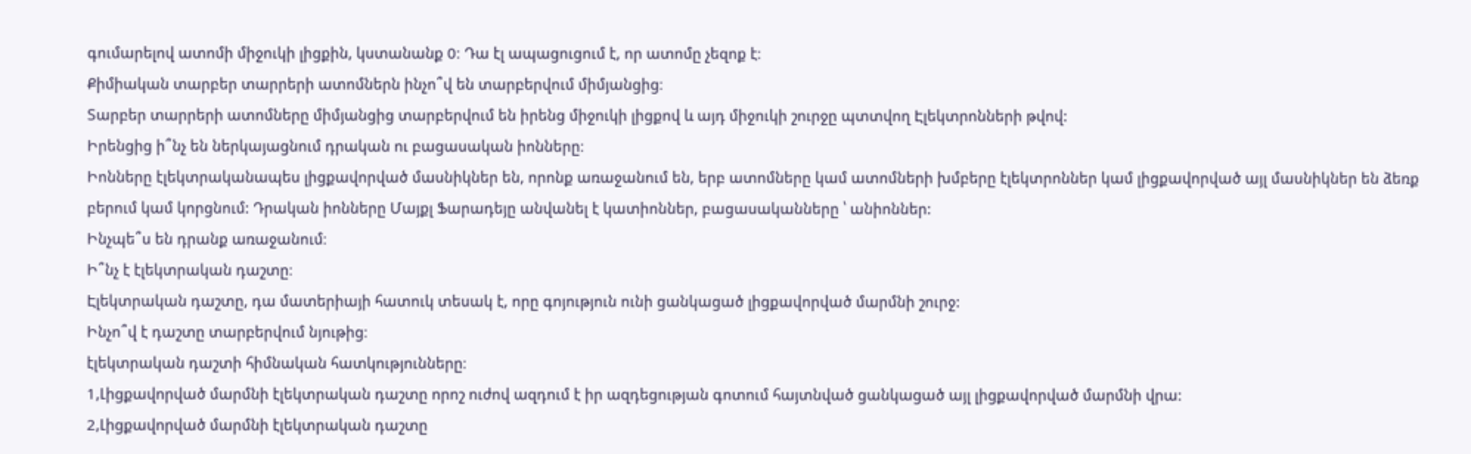գումարելով ատոմի միջուկի լիցքին, կստանանք 0։ Դա էլ ապացուցում է, որ ատոմը չեզոք է։
Քիմիական տարբեր տարրերի ատոմներն ինչո՞վ են տարբերվում միմյանցից։
Տարբեր տարրերի ատոմները միմյանցից տարբերվում են իրենց միջուկի լիցքով և այդ միջուկի շուրջը պտտվող Էլեկտրոնների թվով:
Իրենցից ի՞նչ են ներկայացնում դրական ու բացասական իոնները։
Իոնները էլեկտրականապես լիցքավորված մասնիկներ են, որոնք առաջանում են, երբ ատոմները կամ ատոմների խմբերը էլեկտրոններ կամ լիցքավորված այլ մասնիկներ են ձեռք բերում կամ կորցնում: Դրական իոնները Մայքլ Ֆարադեյը անվանել է կատիոններ, բացասականները ՝ անիոններ:
Ինչպե՞ս են դրանք առաջանում։
Ի՞նչ է էլեկտրական դաշտը։
Էլեկտրական դաշտը, դա մատերիայի հատուկ տեսակ է, որը գոյություն ունի ցանկացած լիցքավորված մարմնի շուրջ:
Ինչո՞վ է դաշտը տարբերվում նյութից։
էլեկտրական դաշտի հիմնական հատկությունները։
1,Լիցքավորված մարմնի էլեկտրական դաշտը որոշ ուժով ազդում է իր ազդեցության գոտում հայտնված ցանկացած այլ լիցքավորված մարմնի վրա:
2,Լիցքավորված մարմնի էլեկտրական դաշտը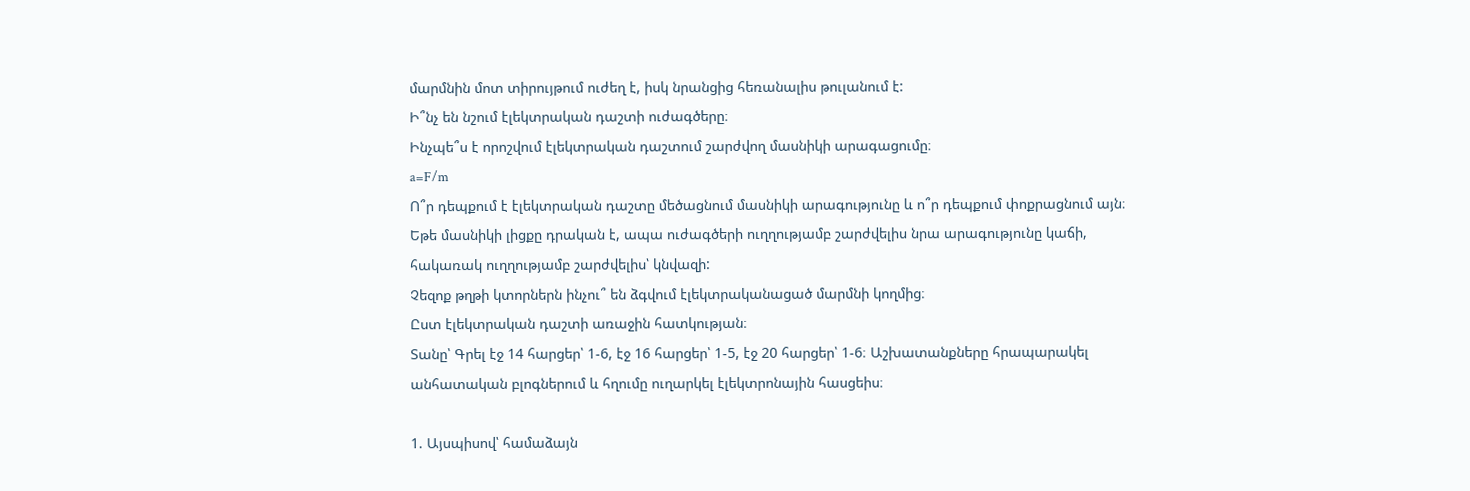մարմնին մոտ տիրույթում ուժեղ է, իսկ նրանցից հեռանալիս թուլանում է:
Ի՞նչ են նշում էլեկտրական դաշտի ուժագծերը։
Ինչպե՞ս է որոշվում էլեկտրական դաշտում շարժվող մասնիկի արագացումը։
a=F/m
Ո՞ր դեպքում է էլեկտրական դաշտը մեծացնում մասնիկի արագությունը և ո՞ր դեպքում փոքրացնում այն։
Եթե մասնիկի լիցքը դրական է, ապա ուժագծերի ուղղությամբ շարժվելիս նրա արագությունը կաճի, հակառակ ուղղությամբ շարժվելիս՝ կնվազի:
Չեզոք թղթի կտորներն ինչու՞ են ձգվում էլեկտրականացած մարմնի կողմից։
Ըստ էլեկտրական դաշտի առաջին հատկության։
Տանը՝ Գրել էջ 14 հարցեր՝ 1-6, էջ 16 հարցեր՝ 1-5, էջ 20 հարցեր՝ 1-6։ Աշխատանքները հրապարակել անհատական բլոգներում և հղումը ուղարկել էլեկտրոնային հասցեիս։

1. Այսպիսով՝ համաձայն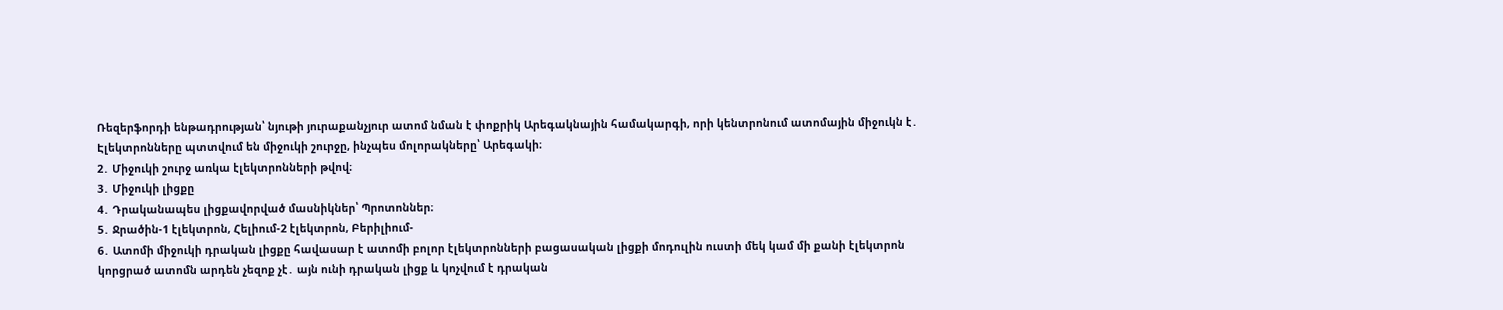Ռեզերֆորդի ենթադրության՝ նյութի յուրաքանչյուր ատոմ նման է փոքրիկ Արեգակնային համակարգի, որի կենտրոնում ատոմային միջուկն է․ Էլեկտրոնները պտտվում են միջուկի շուրջը, ինչպես մոլորակները՝ Արեգակի։
2․ Միջուկի շուրջ առկա էլեկտրոնների թվով։
3․ Միջուկի լիցքը
4․ Դրականապես լիցքավորված մասնիկներ՝ Պրոտոններ։
5․ Ջրածին-1 էլեկտրոն, Հելիում-2 էլեկտրոն, Բերիլիում-
6․ Ատոմի միջուկի դրական լիցքը հավասար է ատոմի բոլոր էլեկտրոնների բացասական լիցքի մոդուլին ուստի մեկ կամ մի քանի էլեկտրոն կորցրած ատոմն արդեն չեզոք չէ․ այն ունի դրական լիցք և կոչվում է դրական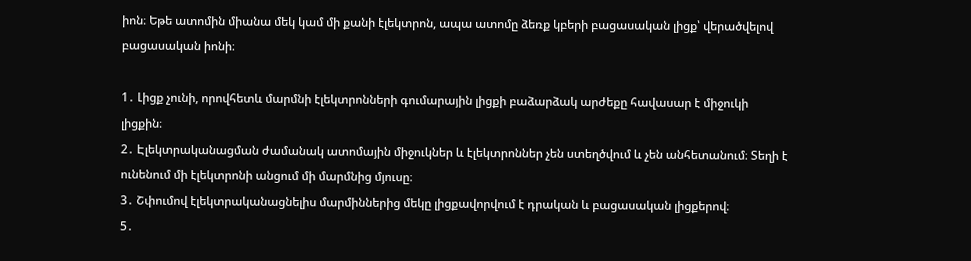իոն։ Եթե ատոմին միանա մեկ կամ մի քանի էլեկտրոն, ապա ատոմը ձեռք կբերի բացասական լիցք՝ վերածվելով բացասական իոնի։

1․ Լիցք չունի, որովհետև մարմնի էլեկտրոնների գումարային լիցքի բաձարձակ արժեքը հավասար է միջուկի լիցքին։
2․ Էլեկտրականացման ժամանակ ատոմային միջուկներ և էլեկտրոններ չեն ստեղծվում և չեն անհետանում։ Տեղի է ունենում մի էլեկտրոնի անցում մի մարմնից մյուսը։
3․ Շփումով էլեկտրականացնելիս մարմիններից մեկը լիցքավորվում է դրական և բացասական լիցքերով։
5․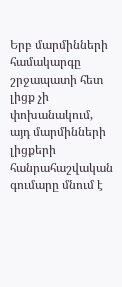Երբ մարմինների համակարգը շրջապատի հետ լիցք չի փոխանակում, այդ մարմինների լիցքերի հանրահաշվական գումարը մնում է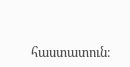հաստատուն։